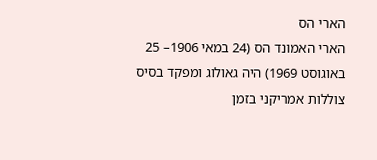הארי הס
הארי האמונד הס (24 במאי 1906– 25 באוגוסט 1969) היה גאולוג ומפקד בסיס צוללות אמריקני בזמן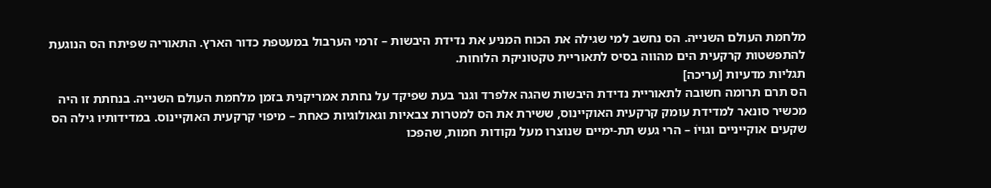מלחמת העולם השנייה. הס נחשב למי שגילה את הכוח המניע את נדידת היבשות – זרמי הערבול במעטפת כדור הארץ. התאוריה שפיתח הס הנוגעת להתפשטות קרקעית הים מהווה בסיס לתאוריית טקטוניקת הלוחות.
תגליות מדעיות [עריכה]
הס תרם תרומה חשובה לתאוריית נדידת היבשות שהגה אלפרד וגנר בעת שפיקד על נחתת אמריקנית בזמן מלחמת העולם השנייה. בנחתת זו היה מכשיר סונאר למדידת עומק קרקעית האוקיינוס, ששירת את הס למטרות צבאיות וגאולוגיות כאחת – מיפוי קרקעית האוקיינוס. במדידותיו גילה הס שקעים אוקייניים וגוּיוֹ – הרי געש תת-ימיים שנוצרו מעל נקודות חמות, שהפכו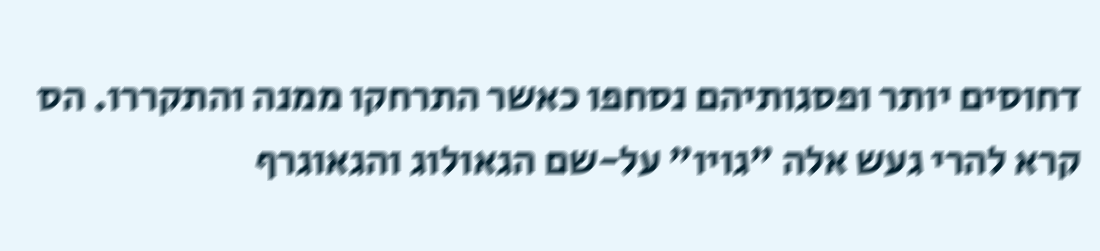דחוסים יותר ופסגותיהם נסחפו כאשר התרחקו ממנה והתקררו. הס קרא להרי געש אלה "גויו" על-שם הגאולוג והגאוגרף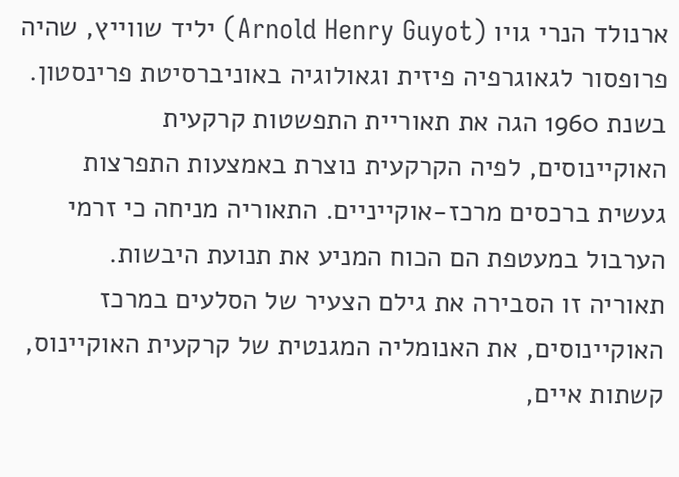ארנולד הנרי גויו (Arnold Henry Guyot) יליד שווייץ, שהיה פרופסור לגאוגרפיה פיזית וגאולוגיה באוניברסיטת פרינסטון.
בשנת 1960 הגה את תאוריית התפשטות קרקעית האוקיינוסים, לפיה הקרקעית נוצרת באמצעות התפרצות געשית ברכסים מרכז-אוקייניים. התאוריה מניחה כי זרמי הערבול במעטפת הם הכוח המניע את תנועת היבשות.
תאוריה זו הסבירה את גילם הצעיר של הסלעים במרכז האוקיינוסים, את האנומליה המגנטית של קרקעית האוקיינוס, קשתות איים,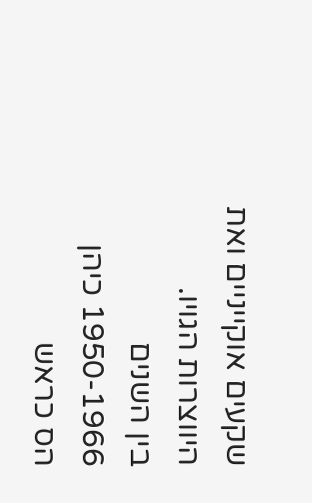שקעים אוקייניים ואת היווצרות הגויו.
בין השנים 1950-1966 כיהן הס כראש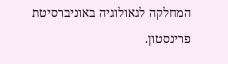המחלקה לגאולוגיה באוניברסיטת פרינסטון.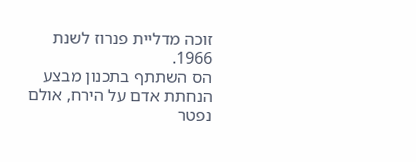זוכה מדליית פנרוז לשנת 1966.
הס השתתף בתכנון מבצע הנחתת אדם על הירח, אולם נפטר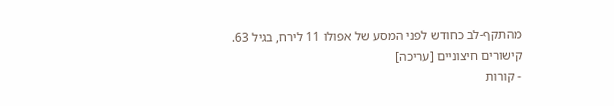מהתקף-לב כחודש לפני המסע של אפולו 11 לירח, בגיל 63.
קישורים חיצוניים [עריכה]
- קורות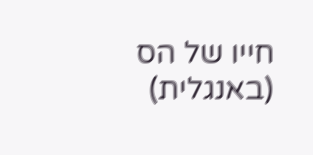חייו של הס (באנגלית)